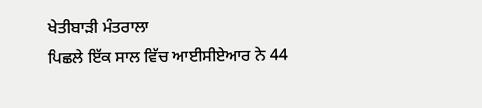ਖੇਤੀਬਾੜੀ ਮੰਤਰਾਲਾ
ਪਿਛਲੇ ਇੱਕ ਸਾਲ ਵਿੱਚ ਆਈਸੀਏਆਰ ਨੇ 44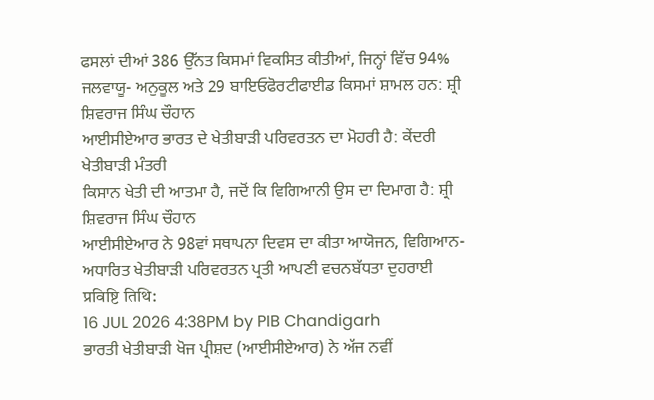ਫਸਲਾਂ ਦੀਆਂ 386 ਉੱਨਤ ਕਿਸਮਾਂ ਵਿਕਸਿਤ ਕੀਤੀਆਂ, ਜਿਨ੍ਹਾਂ ਵਿੱਚ 94% ਜਲਵਾਯੂ- ਅਨੁਕੂਲ ਅਤੇ 29 ਬਾਇਓਫੋਰਟੀਫਾਈਡ ਕਿਸਮਾਂ ਸ਼ਾਮਲ ਹਨ: ਸ਼੍ਰੀ ਸ਼ਿਵਰਾਜ ਸਿੰਘ ਚੌਹਾਨ
ਆਈਸੀਏਆਰ ਭਾਰਤ ਦੇ ਖੇਤੀਬਾੜੀ ਪਰਿਵਰਤਨ ਦਾ ਮੋਹਰੀ ਹੈ: ਕੇਂਦਰੀ ਖੇਤੀਬਾੜੀ ਮੰਤਰੀ
ਕਿਸਾਨ ਖੇਤੀ ਦੀ ਆਤਮਾ ਹੈ, ਜਦੋਂ ਕਿ ਵਿਗਿਆਨੀ ਉਸ ਦਾ ਦਿਮਾਗ ਹੈ: ਸ਼੍ਰੀ ਸ਼ਿਵਰਾਜ ਸਿੰਘ ਚੌਹਾਨ
ਆਈਸੀਏਆਰ ਨੇ 98ਵਾਂ ਸਥਾਪਨਾ ਦਿਵਸ ਦਾ ਕੀਤਾ ਆਯੋਜਨ, ਵਿਗਿਆਨ-ਅਧਾਰਿਤ ਖੇਤੀਬਾੜੀ ਪਰਿਵਰਤਨ ਪ੍ਰਤੀ ਆਪਣੀ ਵਚਨਬੱਧਤਾ ਦੁਹਰਾਈ
प्रविष्टि तिथि:
16 JUL 2026 4:38PM by PIB Chandigarh
ਭਾਰਤੀ ਖੇਤੀਬਾੜੀ ਖੋਜ ਪ੍ਰੀਸ਼ਦ (ਆਈਸੀਏਆਰ) ਨੇ ਅੱਜ ਨਵੀਂ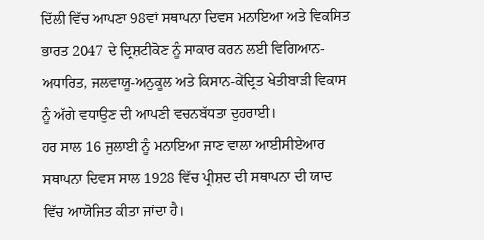ਦਿੱਲੀ ਵਿੱਚ ਆਪਣਾ 98ਵਾਂ ਸਥਾਪਨਾ ਦਿਵਸ ਮਨਾਇਆ ਅਤੇ ਵਿਕਸਿਤ ਭਾਰਤ 2047 ਦੇ ਦ੍ਰਿਸ਼ਟੀਕੋਣ ਨੂੰ ਸਾਕਾਰ ਕਰਨ ਲਈ ਵਿਗਿਆਨ-ਅਧਾਰਿਤ, ਜਲਵਾਯੂ-ਅਨੁਕੂਲ ਅਤੇ ਕਿਸਾਨ-ਕੇਂਦ੍ਰਿਤ ਖੇਤੀਬਾੜੀ ਵਿਕਾਸ ਨੂੰ ਅੱਗੇ ਵਧਾਉਣ ਦੀ ਆਪਣੀ ਵਚਨਬੱਧਤਾ ਦੁਹਰਾਈ।
ਹਰ ਸਾਲ 16 ਜੁਲਾਈ ਨੂੰ ਮਨਾਇਆ ਜਾਣ ਵਾਲਾ ਆਈਸੀਏਆਰ ਸਥਾਪਨਾ ਦਿਵਸ ਸਾਲ 1928 ਵਿੱਚ ਪ੍ਰੀਸ਼ਦ ਦੀ ਸਥਾਪਨਾ ਦੀ ਯਾਦ ਵਿੱਚ ਆਯੋਜਿਤ ਕੀਤਾ ਜਾਂਦਾ ਹੈ।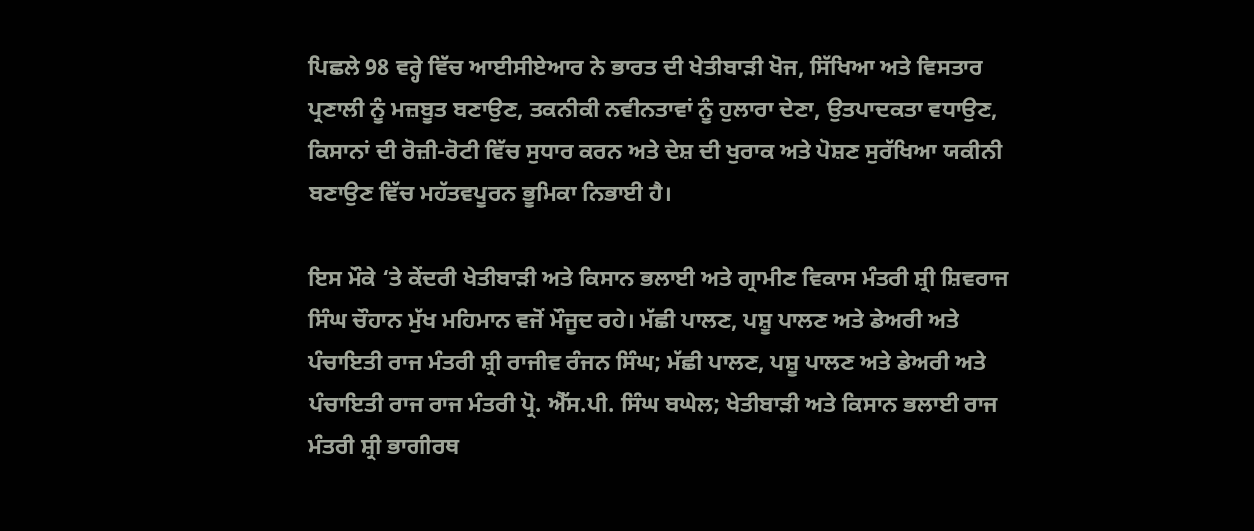ਪਿਛਲੇ 98 ਵਰ੍ਹੇ ਵਿੱਚ ਆਈਸੀਏਆਰ ਨੇ ਭਾਰਤ ਦੀ ਖੇਤੀਬਾੜੀ ਖੋਜ, ਸਿੱਖਿਆ ਅਤੇ ਵਿਸਤਾਰ ਪ੍ਰਣਾਲੀ ਨੂੰ ਮਜ਼ਬੂਤ ਬਣਾਉਣ, ਤਕਨੀਕੀ ਨਵੀਨਤਾਵਾਂ ਨੂੰ ਹੁਲਾਰਾ ਦੇਣਾ, ਉਤਪਾਦਕਤਾ ਵਧਾਉਣ, ਕਿਸਾਨਾਂ ਦੀ ਰੋਜ਼ੀ-ਰੋਟੀ ਵਿੱਚ ਸੁਧਾਰ ਕਰਨ ਅਤੇ ਦੇਸ਼ ਦੀ ਖੁਰਾਕ ਅਤੇ ਪੋਸ਼ਣ ਸੁਰੱਖਿਆ ਯਕੀਨੀ ਬਣਾਉਣ ਵਿੱਚ ਮਹੱਤਵਪੂਰਨ ਭੂਮਿਕਾ ਨਿਭਾਈ ਹੈ।

ਇਸ ਮੌਕੇ ‘ਤੇ ਕੇਂਦਰੀ ਖੇਤੀਬਾੜੀ ਅਤੇ ਕਿਸਾਨ ਭਲਾਈ ਅਤੇ ਗ੍ਰਾਮੀਣ ਵਿਕਾਸ ਮੰਤਰੀ ਸ਼੍ਰੀ ਸ਼ਿਵਰਾਜ ਸਿੰਘ ਚੌਹਾਨ ਮੁੱਖ ਮਹਿਮਾਨ ਵਜੋਂ ਮੌਜੂਦ ਰਹੇ। ਮੱਛੀ ਪਾਲਣ, ਪਸ਼ੂ ਪਾਲਣ ਅਤੇ ਡੇਅਰੀ ਅਤੇ ਪੰਚਾਇਤੀ ਰਾਜ ਮੰਤਰੀ ਸ਼੍ਰੀ ਰਾਜੀਵ ਰੰਜਨ ਸਿੰਘ; ਮੱਛੀ ਪਾਲਣ, ਪਸ਼ੂ ਪਾਲਣ ਅਤੇ ਡੇਅਰੀ ਅਤੇ ਪੰਚਾਇਤੀ ਰਾਜ ਰਾਜ ਮੰਤਰੀ ਪ੍ਰੋ. ਐੱਸ.ਪੀ. ਸਿੰਘ ਬਘੇਲ; ਖੇਤੀਬਾੜੀ ਅਤੇ ਕਿਸਾਨ ਭਲਾਈ ਰਾਜ ਮੰਤਰੀ ਸ਼੍ਰੀ ਭਾਗੀਰਥ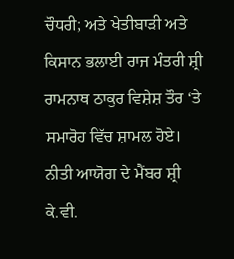ਚੌਧਰੀ; ਅਤੇ ਖੇਤੀਬਾੜੀ ਅਤੇ ਕਿਸਾਨ ਭਲਾਈ ਰਾਜ ਮੰਤਰੀ ਸ਼੍ਰੀ ਰਾਮਨਾਥ ਠਾਕੁਰ ਵਿਸ਼ੇਸ਼ ਤੌਰ ‘ਤੇ ਸਮਾਰੋਹ ਵਿੱਚ ਸ਼ਾਮਲ ਹੋਏ। ਨੀਤੀ ਆਯੋਗ ਦੇ ਮੈਂਬਰ ਸ਼੍ਰੀ ਕੇ.ਵੀ.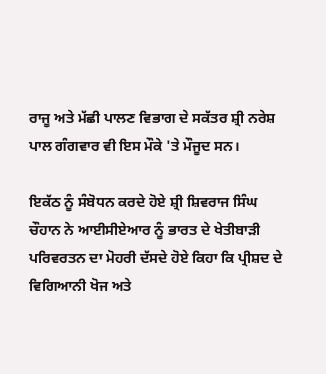ਰਾਜੂ ਅਤੇ ਮੱਛੀ ਪਾਲਣ ਵਿਭਾਗ ਦੇ ਸਕੱਤਰ ਸ਼੍ਰੀ ਨਰੇਸ਼ ਪਾਲ ਗੰਗਵਾਰ ਵੀ ਇਸ ਮੌਕੇ 'ਤੇ ਮੌਜੂਦ ਸਨ।

ਇਕੱਠ ਨੂੰ ਸੰਬੋਧਨ ਕਰਦੇ ਹੋਏ ਸ਼੍ਰੀ ਸ਼ਿਵਰਾਜ ਸਿੰਘ ਚੌਹਾਨ ਨੇ ਆਈਸੀਏਆਰ ਨੂੰ ਭਾਰਤ ਦੇ ਖੇਤੀਬਾੜੀ ਪਰਿਵਰਤਨ ਦਾ ਮੋਹਰੀ ਦੱਸਦੇ ਹੋਏ ਕਿਹਾ ਕਿ ਪ੍ਰੀਸ਼ਦ ਦੇ ਵਿਗਿਆਨੀ ਖੋਜ ਅਤੇ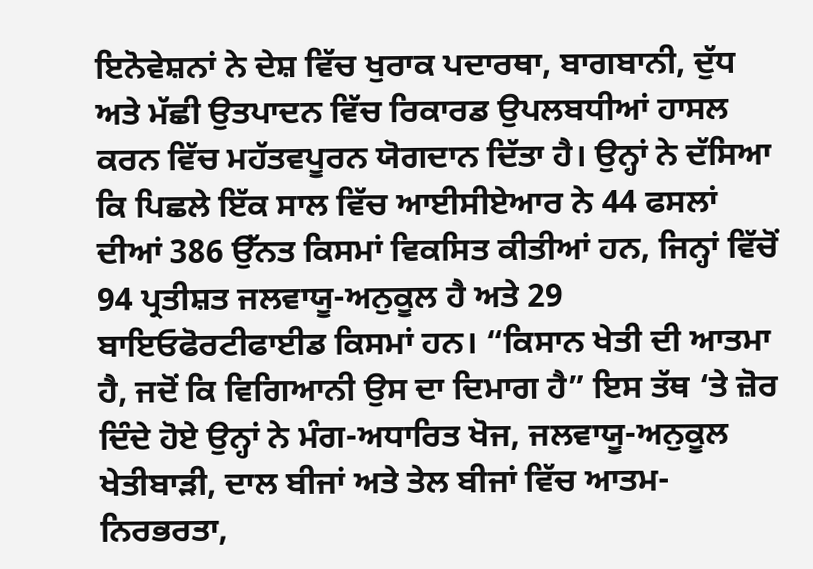ਇਨੋਵੇਸ਼ਨਾਂ ਨੇ ਦੇਸ਼ ਵਿੱਚ ਖੁਰਾਕ ਪਦਾਰਥਾ, ਬਾਗਬਾਨੀ, ਦੁੱਧ ਅਤੇ ਮੱਛੀ ਉਤਪਾਦਨ ਵਿੱਚ ਰਿਕਾਰਡ ਉਪਲਬਧੀਆਂ ਹਾਸਲ ਕਰਨ ਵਿੱਚ ਮਹੱਤਵਪੂਰਨ ਯੋਗਦਾਨ ਦਿੱਤਾ ਹੈ। ਉਨ੍ਹਾਂ ਨੇ ਦੱਸਿਆ ਕਿ ਪਿਛਲੇ ਇੱਕ ਸਾਲ ਵਿੱਚ ਆਈਸੀਏਆਰ ਨੇ 44 ਫਸਲਾਂ ਦੀਆਂ 386 ਉੱਨਤ ਕਿਸਮਾਂ ਵਿਕਸਿਤ ਕੀਤੀਆਂ ਹਨ, ਜਿਨ੍ਹਾਂ ਵਿੱਚੋਂ 94 ਪ੍ਰਤੀਸ਼ਤ ਜਲਵਾਯੂ-ਅਨੁਕੂਲ ਹੈ ਅਤੇ 29 ਬਾਇਓਫੋਰਟੀਫਾਈਡ ਕਿਸਮਾਂ ਹਨ। “ਕਿਸਾਨ ਖੇਤੀ ਦੀ ਆਤਮਾ ਹੈ, ਜਦੋਂ ਕਿ ਵਿਗਿਆਨੀ ਉਸ ਦਾ ਦਿਮਾਗ ਹੈ” ਇਸ ਤੱਥ ‘ਤੇ ਜ਼ੋਰ ਦਿੰਦੇ ਹੋਏ ਉਨ੍ਹਾਂ ਨੇ ਮੰਗ-ਅਧਾਰਿਤ ਖੋਜ, ਜਲਵਾਯੂ-ਅਨੁਕੂਲ ਖੇਤੀਬਾੜੀ, ਦਾਲ ਬੀਜਾਂ ਅਤੇ ਤੇਲ ਬੀਜਾਂ ਵਿੱਚ ਆਤਮ-ਨਿਰਭਰਤਾ,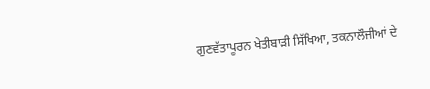ਗੁਣਵੱਤਾਪੂਰਨ ਖੇਤੀਬਾੜੀ ਸਿੱਖਿਆ, ਤਕਨਾਲੌਜੀਆਂ ਦੇ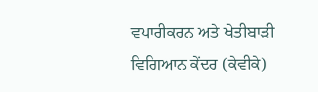ਵਪਾਰੀਕਰਨ ਅਤੇ ਖੇਤੀਬਾੜੀ ਵਿਗਿਆਨ ਕੇਂਦਰ (ਕੇਵੀਕੇ)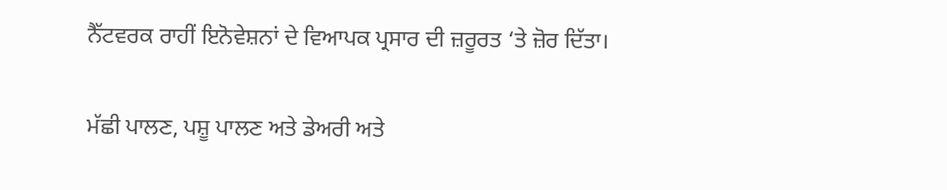ਨੈੱਟਵਰਕ ਰਾਹੀਂ ਇਨੋਵੇਸ਼ਨਾਂ ਦੇ ਵਿਆਪਕ ਪ੍ਰਸਾਰ ਦੀ ਜ਼ਰੂਰਤ ‘ਤੇ ਜ਼ੋਰ ਦਿੱਤਾ।

ਮੱਛੀ ਪਾਲਣ, ਪਸ਼ੂ ਪਾਲਣ ਅਤੇ ਡੇਅਰੀ ਅਤੇ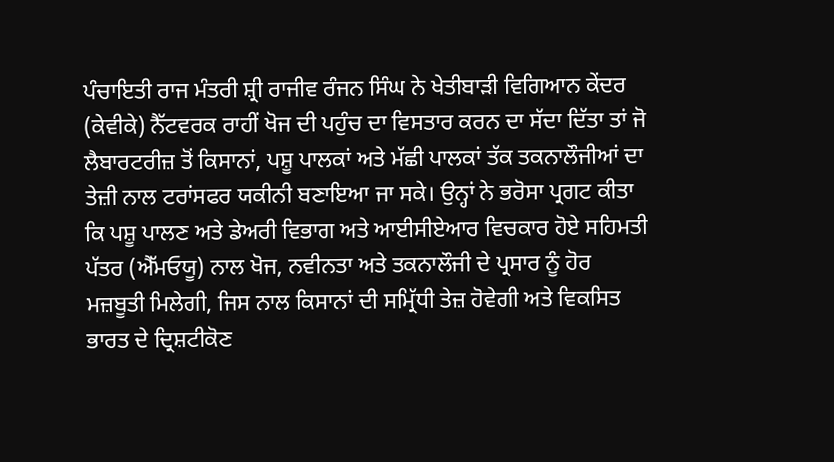ਪੰਚਾਇਤੀ ਰਾਜ ਮੰਤਰੀ ਸ਼੍ਰੀ ਰਾਜੀਵ ਰੰਜਨ ਸਿੰਘ ਨੇ ਖੇਤੀਬਾੜੀ ਵਿਗਿਆਨ ਕੇਂਦਰ (ਕੇਵੀਕੇ) ਨੈੱਟਵਰਕ ਰਾਹੀਂ ਖੋਜ ਦੀ ਪਹੁੰਚ ਦਾ ਵਿਸਤਾਰ ਕਰਨ ਦਾ ਸੱਦਾ ਦਿੱਤਾ ਤਾਂ ਜੋ ਲੈਬਾਰਟਰੀਜ਼ ਤੋਂ ਕਿਸਾਨਾਂ, ਪਸ਼ੂ ਪਾਲਕਾਂ ਅਤੇ ਮੱਛੀ ਪਾਲਕਾਂ ਤੱਕ ਤਕਨਾਲੌਜੀਆਂ ਦਾ ਤੇਜ਼ੀ ਨਾਲ ਟਰਾਂਸਫਰ ਯਕੀਨੀ ਬਣਾਇਆ ਜਾ ਸਕੇ। ਉਨ੍ਹਾਂ ਨੇ ਭਰੋਸਾ ਪ੍ਰਗਟ ਕੀਤਾ ਕਿ ਪਸ਼ੂ ਪਾਲਣ ਅਤੇ ਡੇਅਰੀ ਵਿਭਾਗ ਅਤੇ ਆਈਸੀਏਆਰ ਵਿਚਕਾਰ ਹੋਏ ਸਹਿਮਤੀ ਪੱਤਰ (ਐੱਮਓਯੂ) ਨਾਲ ਖੋਜ, ਨਵੀਨਤਾ ਅਤੇ ਤਕਨਾਲੌਜੀ ਦੇ ਪ੍ਰਸਾਰ ਨੂੰ ਹੋਰ ਮਜ਼ਬੂਤੀ ਮਿਲੇਗੀ, ਜਿਸ ਨਾਲ ਕਿਸਾਨਾਂ ਦੀ ਸਮ੍ਰਿੱਧੀ ਤੇਜ਼ ਹੋਵੇਗੀ ਅਤੇ ਵਿਕਸਿਤ ਭਾਰਤ ਦੇ ਦ੍ਰਿਸ਼ਟੀਕੋਣ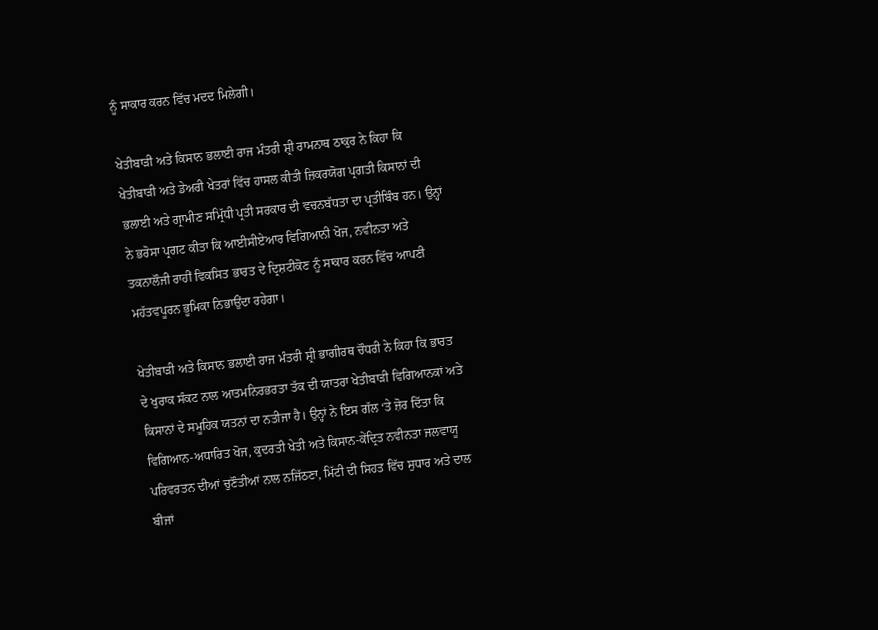ਨੂੰ ਸਾਕਾਰ ਕਰਨ ਵਿੱਚ ਮਦਦ ਮਿਲੇਗੀ।

ਖੇਤੀਬਾੜੀ ਅਤੇ ਕਿਸਾਨ ਭਲਾਈ ਰਾਜ ਮੰਤਰੀ ਸ਼੍ਰੀ ਰਾਮਨਾਥ ਠਾਕੁਰ ਨੇ ਕਿਹਾ ਕਿ ਖੇਤੀਬਾੜੀ ਅਤੇ ਡੇਅਰੀ ਖੇਤਰਾਂ ਵਿੱਚ ਹਾਸਲ ਕੀਤੀ ਜ਼ਿਕਰਯੋਗ ਪ੍ਰਗਤੀ ਕਿਸਾਨਾਂ ਦੀ ਭਲਾਈ ਅਤੇ ਗ੍ਰਾਮੀਣ ਸਮ੍ਰਿੱਧੀ ਪ੍ਰਤੀ ਸਰਕਾਰ ਦੀ ਵਚਨਬੱਧਤਾ ਦਾ ਪ੍ਰਤੀਬਿੰਬ ਹਨ। ਉਨ੍ਹਾਂ ਨੇ ਭਰੋਸਾ ਪ੍ਰਗਟ ਕੀਤਾ ਕਿ ਆਈਸੀਏਆਰ ਵਿਗਿਆਨੀ ਖੋਜ, ਨਵੀਨਤਾ ਅਤੇ ਤਕਨਾਲੌਜੀ ਰਾਹੀਂ ਵਿਕਸਿਤ ਭਾਰਤ ਦੇ ਦ੍ਰਿਸ਼ਟੀਕੋਣ ਨੂੰ ਸਾਕਾਰ ਕਰਨ ਵਿੱਚ ਆਪਣੀ ਮਹੱਤਵਪੂਰਨ ਭੂਮਿਕਾ ਨਿਭਾਉਂਦਾ ਰਹੇਗਾ।

ਖੇਤੀਬਾੜੀ ਅਤੇ ਕਿਸਾਨ ਭਲਾਈ ਰਾਜ ਮੰਤਰੀ ਸ਼੍ਰੀ ਭਾਗੀਰਥ ਚੌਧਰੀ ਨੇ ਕਿਹਾ ਕਿ ਭਾਰਤ ਦੇ ਖੁਰਾਕ ਸੰਕਟ ਨਾਲ ਆਤਮਨਿਰਭਰਤਾ ਤੱਕ ਦੀ ਯਾਤਰਾ ਖੇਤੀਬਾੜੀ ਵਿਗਿਆਨਕਾਂ ਅਤੇ ਕਿਸਾਨਾਂ ਦੇ ਸਮੂਹਿਕ ਯਤਨਾਂ ਦਾ ਨਤੀਜਾ ਹੈ। ਉਨ੍ਹਾਂ ਨੇ ਇਸ ਗੱਲ ‘ਤੇ ਜ਼ੋਰ ਦਿੱਤਾ ਕਿ ਵਿਗਿਆਨ-ਅਧਾਰਿਤ ਖੋਜ, ਕੁਦਰਤੀ ਖੇਤੀ ਅਤੇ ਕਿਸਾਨ-ਕੇਂਦ੍ਰਿਤ ਨਵੀਨਤਾ ਜਲਵਾਯੂ ਪਰਿਵਰਤਨ ਦੀਆਂ ਚੁਣੌਤੀਆਂ ਨਾਲ ਨਜਿੱਠਣਾ, ਮਿੱਟੀ ਦੀ ਸਿਹਤ ਵਿੱਚ ਸੁਧਾਰ ਅਤੇ ਦਾਲ ਬੀਜਾਂ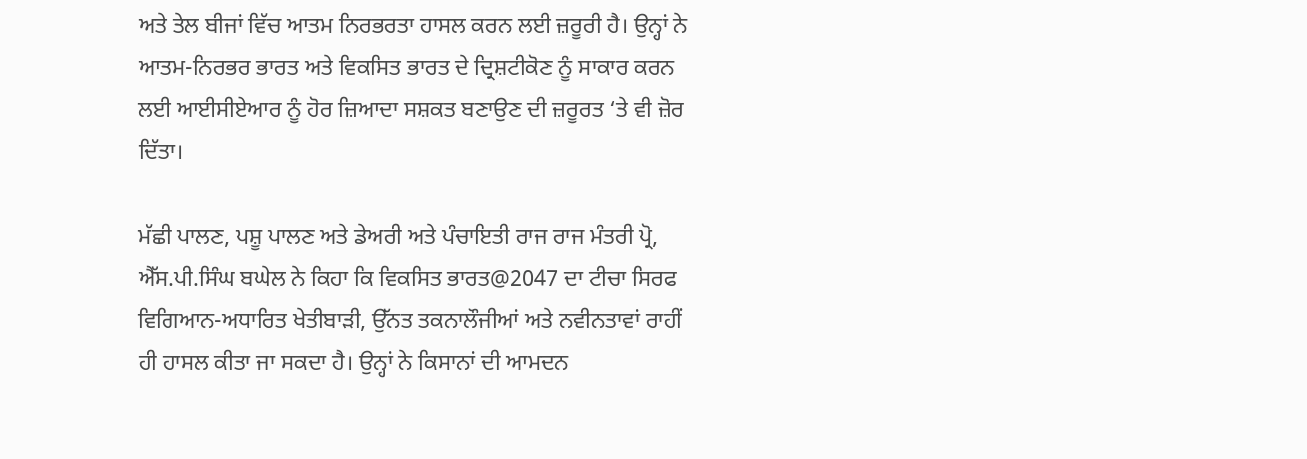ਅਤੇ ਤੇਲ ਬੀਜਾਂ ਵਿੱਚ ਆਤਮ ਨਿਰਭਰਤਾ ਹਾਸਲ ਕਰਨ ਲਈ ਜ਼ਰੂਰੀ ਹੈ। ਉਨ੍ਹਾਂ ਨੇ ਆਤਮ-ਨਿਰਭਰ ਭਾਰਤ ਅਤੇ ਵਿਕਸਿਤ ਭਾਰਤ ਦੇ ਦ੍ਰਿਸ਼ਟੀਕੋਣ ਨੂੰ ਸਾਕਾਰ ਕਰਨ ਲਈ ਆਈਸੀਏਆਰ ਨੂੰ ਹੋਰ ਜ਼ਿਆਦਾ ਸਸ਼ਕਤ ਬਣਾਉਣ ਦੀ ਜ਼ਰੂਰਤ ‘ਤੇ ਵੀ ਜ਼ੋਰ ਦਿੱਤਾ।

ਮੱਛੀ ਪਾਲਣ, ਪਸ਼ੂ ਪਾਲਣ ਅਤੇ ਡੇਅਰੀ ਅਤੇ ਪੰਚਾਇਤੀ ਰਾਜ ਰਾਜ ਮੰਤਰੀ ਪ੍ਰੋ, ਐੱਸ.ਪੀ.ਸਿੰਘ ਬਘੇਲ ਨੇ ਕਿਹਾ ਕਿ ਵਿਕਸਿਤ ਭਾਰਤ@2047 ਦਾ ਟੀਚਾ ਸਿਰਫ ਵਿਗਿਆਨ-ਅਧਾਰਿਤ ਖੇਤੀਬਾੜੀ, ਉੱਨਤ ਤਕਨਾਲੌਜੀਆਂ ਅਤੇ ਨਵੀਨਤਾਵਾਂ ਰਾਹੀਂ ਹੀ ਹਾਸਲ ਕੀਤਾ ਜਾ ਸਕਦਾ ਹੈ। ਉਨ੍ਹਾਂ ਨੇ ਕਿਸਾਨਾਂ ਦੀ ਆਮਦਨ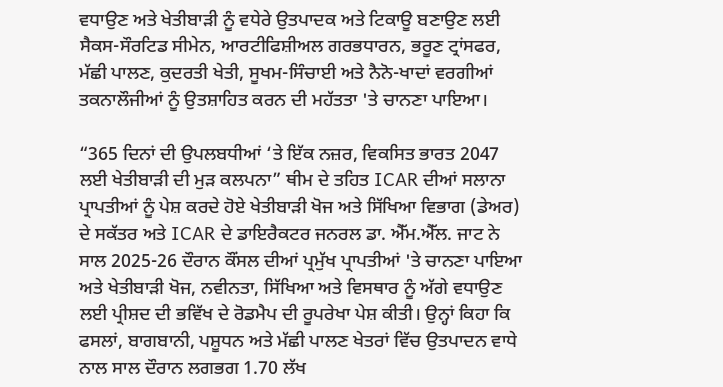ਵਧਾਉਣ ਅਤੇ ਖੇਤੀਬਾੜੀ ਨੂੰ ਵਧੇਰੇ ਉਤਪਾਦਕ ਅਤੇ ਟਿਕਾਊ ਬਣਾਉਣ ਲਈ ਸੈਕਸ-ਸੌਰਟਿਡ ਸੀਮੇਨ, ਆਰਟੀਫਿਸ਼ੀਅਲ ਗਰਭਧਾਰਨ, ਭਰੂਣ ਟ੍ਰਾਂਸਫਰ, ਮੱਛੀ ਪਾਲਣ, ਕੁਦਰਤੀ ਖੇਤੀ, ਸੂਖਮ-ਸਿੰਚਾਈ ਅਤੇ ਨੈਨੋ-ਖਾਦਾਂ ਵਰਗੀਆਂ ਤਕਨਾਲੌਜੀਆਂ ਨੂੰ ਉਤਸ਼ਾਹਿਤ ਕਰਨ ਦੀ ਮਹੱਤਤਾ 'ਤੇ ਚਾਨਣਾ ਪਾਇਆ।

“365 ਦਿਨਾਂ ਦੀ ਉਪਲਬਧੀਆਂ ‘ਤੇ ਇੱਕ ਨਜ਼ਰ, ਵਿਕਸਿਤ ਭਾਰਤ 2047 ਲਈ ਖੇਤੀਬਾੜੀ ਦੀ ਮੁੜ ਕਲਪਨਾ” ਥੀਮ ਦੇ ਤਹਿਤ ICAR ਦੀਆਂ ਸਲਾਨਾ ਪ੍ਰਾਪਤੀਆਂ ਨੂੰ ਪੇਸ਼ ਕਰਦੇ ਹੋਏ ਖੇਤੀਬਾੜੀ ਖੋਜ ਅਤੇ ਸਿੱਖਿਆ ਵਿਭਾਗ (ਡੇਅਰ) ਦੇ ਸਕੱਤਰ ਅਤੇ ICAR ਦੇ ਡਾਇਰੈਕਟਰ ਜਨਰਲ ਡਾ. ਐੱਮ.ਐੱਲ. ਜਾਟ ਨੇ ਸਾਲ 2025-26 ਦੌਰਾਨ ਕੌਂਸਲ ਦੀਆਂ ਪ੍ਰਮੁੱਖ ਪ੍ਰਾਪਤੀਆਂ 'ਤੇ ਚਾਨਣਾ ਪਾਇਆ ਅਤੇ ਖੇਤੀਬਾੜੀ ਖੋਜ, ਨਵੀਨਤਾ, ਸਿੱਖਿਆ ਅਤੇ ਵਿਸਥਾਰ ਨੂੰ ਅੱਗੇ ਵਧਾਉਣ ਲਈ ਪ੍ਰੀਸ਼ਦ ਦੀ ਭਵਿੱਖ ਦੇ ਰੋਡਮੈਪ ਦੀ ਰੂਪਰੇਖਾ ਪੇਸ਼ ਕੀਤੀ। ਉਨ੍ਹਾਂ ਕਿਹਾ ਕਿ ਫਸਲਾਂ, ਬਾਗਬਾਨੀ, ਪਸ਼ੂਧਨ ਅਤੇ ਮੱਛੀ ਪਾਲਣ ਖੇਤਰਾਂ ਵਿੱਚ ਉਤਪਾਦਨ ਵਾਧੇ ਨਾਲ ਸਾਲ ਦੌਰਾਨ ਲਗਭਗ 1.70 ਲੱਖ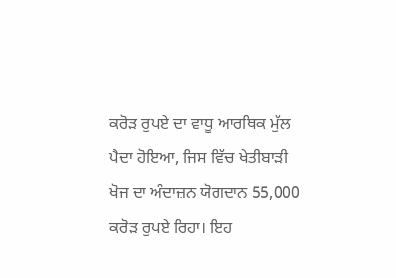ਕਰੋੜ ਰੁਪਏ ਦਾ ਵਾਧੂ ਆਰਥਿਕ ਮੁੱਲ ਪੈਦਾ ਹੋਇਆ, ਜਿਸ ਵਿੱਚ ਖੇਤੀਬਾੜੀ ਖੋਜ ਦਾ ਅੰਦਾਜ਼ਨ ਯੋਗਦਾਨ 55,000 ਕਰੋੜ ਰੁਪਏ ਰਿਹਾ। ਇਹ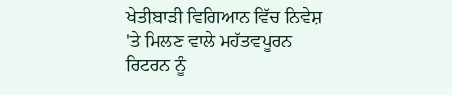ਖੇਤੀਬਾੜੀ ਵਿਗਿਆਨ ਵਿੱਚ ਨਿਵੇਸ਼ 'ਤੇ ਮਿਲਣ ਵਾਲੇ ਮਹੱਤਵਪੂਰਨ ਰਿਟਰਨ ਨੂੰ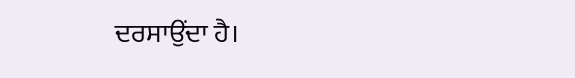ਦਰਸਾਉਂਦਾ ਹੈ।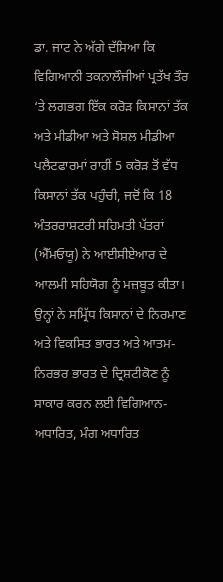ਡਾ. ਜਾਟ ਨੇ ਅੱਗੇ ਦੱਸਿਆ ਕਿ ਵਿਗਿਆਨੀ ਤਕਨਾਲੌਜੀਆਂ ਪ੍ਰਤੱਖ ਤੌਰ ‘ਤੇ ਲਗਭਗ ਇੱਕ ਕਰੋੜ ਕਿਸਾਨਾਂ ਤੱਕ ਅਤੇ ਮੀਡੀਆ ਅਤੇ ਸੋਸ਼ਲ ਮੀਡੀਆ ਪਲੈਟਫਾਰਮਾਂ ਰਾਹੀਂ 5 ਕਰੋੜ ਤੋਂ ਵੱਧ ਕਿਸਾਨਾਂ ਤੱਕ ਪਹੁੰਚੀ, ਜਦੋਂ ਕਿ 18 ਅੰਤਰਰਾਸ਼ਟਰੀ ਸਹਿਮਤੀ ਪੱਤਰਾਂ (ਐੱਮਓਯੂ) ਨੇ ਆਈਸੀਏਆਰ ਦੇ ਆਲਮੀ ਸਹਿਯੋਗ ਨੂੰ ਮਜ਼ਬੂਤ ਕੀਤਾ। ਉਨ੍ਹਾਂ ਨੇ ਸਮ੍ਰਿੱਧ ਕਿਸਾਨਾਂ ਦੇ ਨਿਰਮਾਣ ਅਤੇ ਵਿਕਸਿਤ ਭਾਰਤ ਅਤੇ ਆਤਮ-ਨਿਰਭਰ ਭਾਰਤ ਦੇ ਦ੍ਰਿਸ਼ਟੀਕੋਣ ਨੂੰ ਸਾਕਾਰ ਕਰਨ ਲਈ ਵਿਗਿਆਨ-ਅਧਾਰਿਤ, ਮੰਗ ਅਧਾਰਿਤ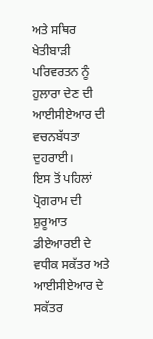ਅਤੇ ਸਥਿਰ ਖੇਤੀਬਾੜੀ ਪਰਿਵਰਤਨ ਨੂੰ ਹੁਲਾਰਾ ਦੇਣ ਦੀ ਆਈਸੀਏਆਰ ਦੀ ਵਚਨਬੱਧਤਾ ਦੁਹਰਾਈ।
ਇਸ ਤੋਂ ਪਹਿਲਾਂ ਪ੍ਰੋਗਰਾਮ ਦੀ ਸ਼ੁਰੂਆਤ ਡੀਏਆਰਈ ਦੇ ਵਧੀਕ ਸਕੱਤਰ ਅਤੇ ਆਈਸੀਏਆਰ ਦੇ ਸਕੱਤਰ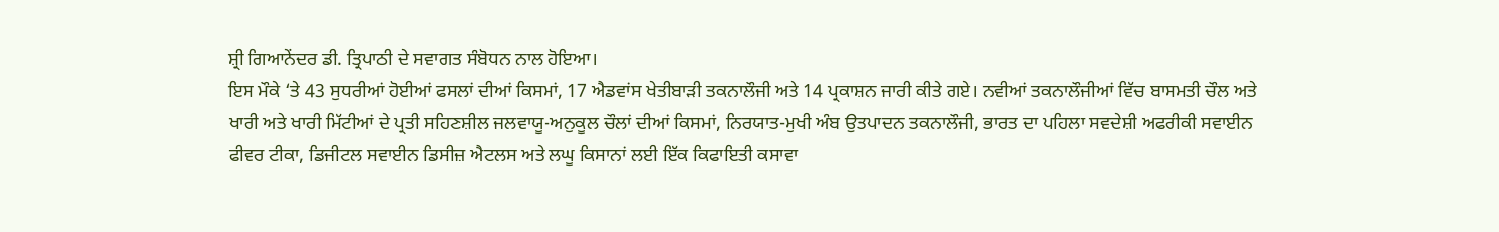ਸ਼੍ਰੀ ਗਿਆਨੇਂਦਰ ਡੀ. ਤ੍ਰਿਪਾਠੀ ਦੇ ਸਵਾਗਤ ਸੰਬੋਧਨ ਨਾਲ ਹੋਇਆ।
ਇਸ ਮੌਕੇ ‘ਤੇ 43 ਸੁਧਰੀਆਂ ਹੋਈਆਂ ਫਸਲਾਂ ਦੀਆਂ ਕਿਸਮਾਂ, 17 ਐਡਵਾਂਸ ਖੇਤੀਬਾੜੀ ਤਕਨਾਲੌਜੀ ਅਤੇ 14 ਪ੍ਰਕਾਸ਼ਨ ਜਾਰੀ ਕੀਤੇ ਗਏ। ਨਵੀਆਂ ਤਕਨਾਲੌਜੀਆਂ ਵਿੱਚ ਬਾਸਮਤੀ ਚੌਲ ਅਤੇ ਖਾਰੀ ਅਤੇ ਖਾਰੀ ਮਿੱਟੀਆਂ ਦੇ ਪ੍ਰਤੀ ਸਹਿਣਸ਼ੀਲ ਜਲਵਾਯੂ-ਅਨੁਕੂਲ ਚੌਲਾਂ ਦੀਆਂ ਕਿਸਮਾਂ, ਨਿਰਯਾਤ-ਮੁਖੀ ਅੰਬ ਉਤਪਾਦਨ ਤਕਨਾਲੌਜੀ, ਭਾਰਤ ਦਾ ਪਹਿਲਾ ਸਵਦੇਸ਼ੀ ਅਫਰੀਕੀ ਸਵਾਈਨ ਫੀਵਰ ਟੀਕਾ, ਡਿਜੀਟਲ ਸਵਾਈਨ ਡਿਸੀਜ਼ ਐਟਲਸ ਅਤੇ ਲਘੂ ਕਿਸਾਨਾਂ ਲਈ ਇੱਕ ਕਿਫਾਇਤੀ ਕਸਾਵਾ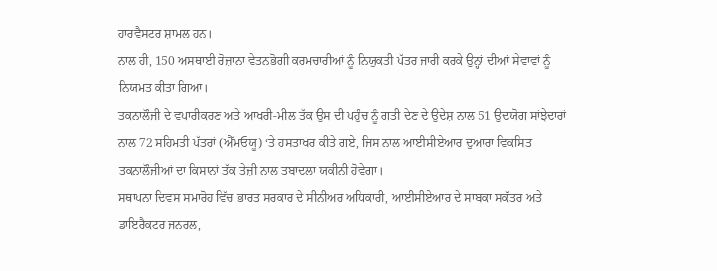ਹਾਰਵੈਸਟਰ ਸ਼ਾਮਲ ਹਨ।
ਨਾਲ ਹੀ, 150 ਅਸਥਾਈ ਰੋਜ਼ਾਨਾ ਵੇਤਨਭੋਗੀ ਕਰਮਚਾਰੀਆਂ ਨੂੰ ਨਿਯੁਕਤੀ ਪੱਤਰ ਜਾਰੀ ਕਰਕੇ ਉਨ੍ਹਾਂ ਦੀਆਂ ਸੇਵਾਵਾਂ ਨੂੰ ਨਿਯਮਤ ਕੀਤਾ ਗਿਆ।
ਤਕਨਾਲੌਜੀ ਦੇ ਵਪਾਰੀਕਰਣ ਅਤੇ ਆਖਰੀ-ਮੀਲ ਤੱਕ ਉਸ ਦੀ ਪਹੁੰਚ ਨੂੰ ਗਤੀ ਦੇਣ ਦੇ ਉਦੇਸ਼ ਨਾਲ 51 ਉਦਯੋਗ ਸਾਂਝੇਦਾਰਾਂ ਨਾਲ 72 ਸਹਿਮਤੀ ਪੱਤਰਾਂ (ਐੱਮਓਯੂ) ‘ਤੇ ਹਸਤਾਖਰ ਕੀਤੇ ਗਏ, ਜਿਸ ਨਾਲ ਆਈਸੀਏਆਰ ਦੁਆਰਾ ਵਿਕਸਿਤ ਤਕਨਾਲੌਜੀਆਂ ਦਾ ਕਿਸਾਨਾਂ ਤੱਕ ਤੇਜ਼ੀ ਨਾਲ ਤਬਾਦਲਾ ਯਕੀਨੀ ਹੋਵੇਗਾ।
ਸਥਾਪਨਾ ਦਿਵਸ ਸਮਾਰੋਹ ਵਿੱਚ ਭਾਰਤ ਸਰਕਾਰ ਦੇ ਸੀਨੀਅਰ ਅਧਿਕਾਰੀ, ਆਈਸੀਏਆਰ ਦੇ ਸਾਬਕਾ ਸਕੱਤਰ ਅਤੇ ਡਾਇਰੈਕਟਰ ਜਨਰਲ,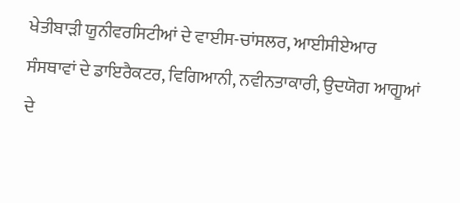ਖੇਤੀਬਾੜੀ ਯੂਨੀਵਰਸਿਟੀਆਂ ਦੇ ਵਾਈਸ-ਚਾਂਸਲਰ, ਆਈਸੀਏਆਰ ਸੰਸਥਾਵਾਂ ਦੇ ਡਾਇਰੈਕਟਰ, ਵਿਗਿਆਨੀ, ਨਵੀਨਤਾਕਾਰੀ, ਉਦਯੋਗ ਆਗੂਆਂ ਦੇ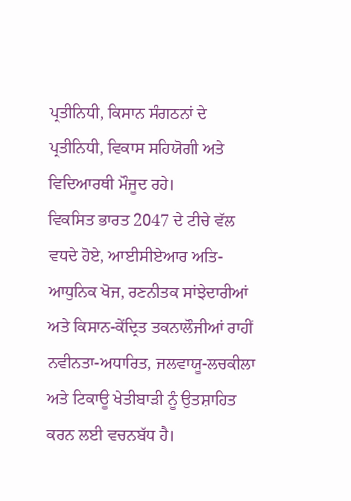ਪ੍ਰਤੀਨਿਧੀ, ਕਿਸਾਨ ਸੰਗਠਨਾਂ ਦੇ ਪ੍ਰਤੀਨਿਧੀ, ਵਿਕਾਸ ਸਹਿਯੋਗੀ ਅਤੇ ਵਿਦਿਆਰਥੀ ਮੌਜੂਦ ਰਹੇ।
ਵਿਕਸਿਤ ਭਾਰਤ 2047 ਦੇ ਟੀਚੇ ਵੱਲ ਵਧਦੇ ਹੋਏ, ਆਈਸੀਏਆਰ ਅਤਿ-ਆਧੁਨਿਕ ਖੋਜ, ਰਣਨੀਤਕ ਸਾਂਝੇਦਾਰੀਆਂ ਅਤੇ ਕਿਸਾਨ-ਕੇਂਦ੍ਰਿਤ ਤਕਨਾਲੌਜੀਆਂ ਰਾਹੀਂ ਨਵੀਨਤਾ-ਅਧਾਰਿਤ, ਜਲਵਾਯੂ-ਲਚਕੀਲਾ ਅਤੇ ਟਿਕਾਊ ਖੇਤੀਬਾੜੀ ਨੂੰ ਉਤਸ਼ਾਹਿਤ ਕਰਨ ਲਈ ਵਚਨਬੱਧ ਹੈ।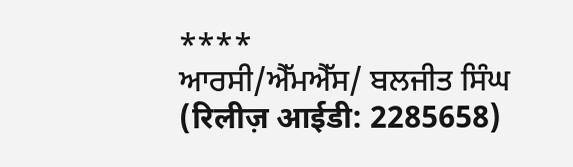****
ਆਰਸੀ/ਐੱਮਐੱਸ/ ਬਲਜੀਤ ਸਿੰਘ
(रिलीज़ आईडी: 2285658)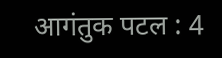आगंतुक पटल : 4